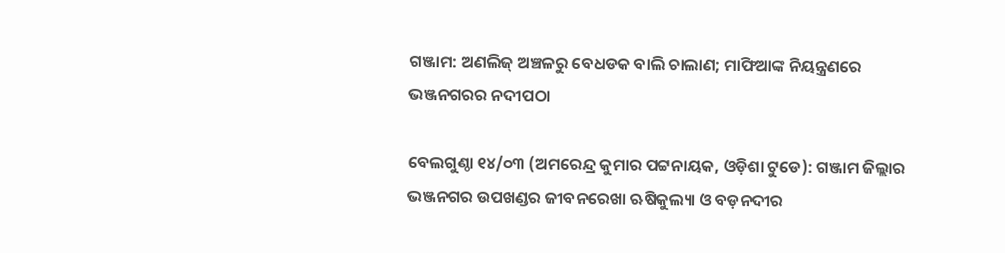ଗଞ୍ଜାମ: ଅଣଲିଜ୍ ଅଞ୍ଚଳରୁ ବେଧଡକ ବାଲି ଚାଲାଣ; ମାଫିଆଙ୍କ ନିୟନ୍ତ୍ରଣରେ ଭଞ୍ଜନଗରର ନଦୀପଠା

ବେଲଗୁଣ୍ଠା ୧୪/୦୩ (ଅମରେନ୍ଦ୍ର କୁମାର ପଟ୍ଟନାୟକ, ଓଡ଼ିଶା ଟୁଡେ): ଗଞ୍ଜାମ ଜିଲ୍ଲାର ଭଞ୍ଜନଗର ଉପଖଣ୍ଡର ଜୀବନରେଖା ଋଷିକୁଲ୍ୟା ଓ ବଡ଼ନଦୀର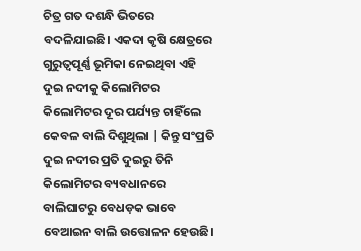ଚିତ୍ର ଗତ ଦଶନ୍ଧି ଭିତରେ ବଦଳିଯାଇଛି। ଏକଦା କୃଷି କ୍ଷେତ୍ରରେ ଗୁରୁତ୍ଵପୂର୍ଣ୍ଣ ଭୂମିକା ନେଇଥିବା ଏହି ଦୁଇ ନଦୀକୁ କିଲୋମିଟର କିଲୋମିଟର ଦୂର ପର୍ଯ୍ୟନ୍ତ ଚାହିଁଲେ କେବଳ ବାଲି ଦିଶୁଥିଲା | କିନ୍ତୁ ସଂପ୍ରତି ଦୁଇ ନଦୀର ପ୍ରତି ଦୁଇରୁ ତିନି କିଲୋମିଟର ବ୍ୟବଧାନରେ ବାଲିଘାଟରୁ ବେଧଡ଼କ ଭାବେ ବେଆଇନ ବାଲି ଉତ୍ତୋଳନ ହେଉଛି।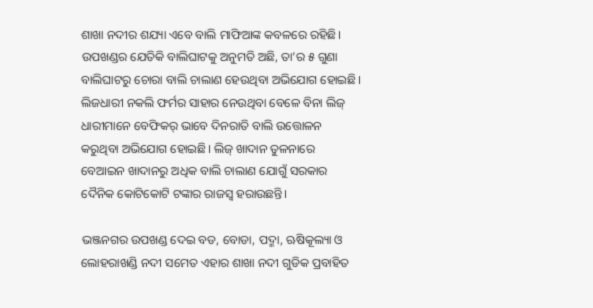ଶାଖା ନଦୀର ଶଯ୍ୟା ଏବେ ବାଲି ମାଫିଆଙ୍କ କବଳରେ ରହିଛି। ଉପଖଣ୍ଡର ଯେତିକି ବାଲିଘାଟକୁ ଅନୁମତି ଅଛି, ତା’ର ୫ ଗୁଣା ବାଲିଘାଟରୁ ଚୋରା ବାଲି ଚାଲାଣ ହେଉଥିବା ଅଭିଯୋଗ ହୋଇଛି। ଲିଜଧାରୀ ନକଲି ଫର୍ମର ସାହାର ନେଉଥିବା ବେଳେ ବିନା ଲିଜ୍ ଧାରୀମାନେ ବେଫିକର୍ ଭାବେ ଦିନରାତି ବାଲି ଉତ୍ତୋଳନ କରୁଥିବା ଅଭିଯୋଗ ହୋଇଛି। ଲିଜ୍ ଖାଦାନ ତୁଳନାରେ ବେଆଇନ ଖାଦାନରୁ ଅଧିକ ବାଲି ଚାଲାଣ ଯୋଗୁଁ ସରକାର ଦୈନିକ କୋଟିକୋଟି ଟଙ୍କାର ରାଜସ୍ବ ହରାଉଛନ୍ତି।

ଭଞ୍ଜନଗର ଉପଖଣ୍ଡ ଦେଇ ବଡ, ବୋଡା, ପଦ୍ମା, ଋଷିକୂଲ୍ୟା ଓ ଲୋହରାଖଣ୍ଡି ନଦୀ ସମେତ ଏହାର ଶାଖା ନଦୀ ଗୁଡିକ ପ୍ରବାହିତ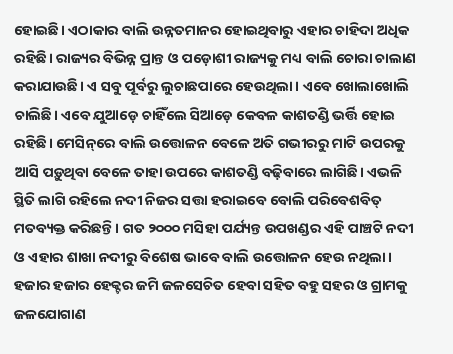ହୋଇଛି। ଏଠାକାର ବାଲି ଉନ୍ନତମାନର ହୋଇଥିବାରୁ ଏହାର ଚାହିଦା ଅଧିକ ରହିଛି। ରାଜ୍ୟର ବିଭିନ୍ନ ପ୍ରାନ୍ତ ଓ ପଡ଼ୋଶୀ ରାଜ୍ୟକୁ ମଧ୍ୟ ବାଲି ଚୋରା ଚାଲାଣ କରାଯାଉଛି। ଏ ସବୁ ପୂର୍ବରୁ ଲୁଚାଛପାରେ ହେଉଥିଲା। ଏବେ ଖୋଲାଖୋଲି ଚାଲିଛି। ଏବେ ଯୁଆଡ଼େ ଚାହିଁଲେ ସିଆଡ଼େ କେବଳ କାଶତଣ୍ଡି ଭର୍ତ୍ତି ହୋଇ ରହିଛି। ମେସିନ୍‌ରେ ବାଲି ଉତ୍ତୋଳନ ବେଳେ ଅତି ଗଭୀରରୁ ମାଟି ଉପରକୁ ଆସି ପଡ଼ୁଥିବା ବେଳେ ତାହା ଉପରେ କାଶତଣ୍ଡି ବଢ଼ିବାରେ ଲାଗିଛି। ଏଭଳି ସ୍ଥିତି ଲାଗି ରହିଲେ ନଦୀ ନିଜର ସତ୍ତା ହରାଇବେ ବୋଲି ପରିବେଶବିତ୍ ମତବ୍ୟକ୍ତ କରିଛନ୍ତି। ଗତ ୨୦୦୦ ମସିହା ପର୍ଯ୍ୟନ୍ତ ଉପଖଣ୍ଡର ଏହି ପାଞ୍ଚଟି ନଦୀ ଓ ଏହାର ଶାଖା ନଦୀରୁ ବିଶେଷ ଭାବେ ବାଲି ଉତ୍ତୋଳନ ହେଉ ନଥିଲା। ହଜାର ହଜାର ହେକ୍ଟର ଜମି ଜଳସେଚିତ ହେବା ସହିତ ବହୁ ସହର ଓ ଗ୍ରାମକୁ ଜଳଯୋଗାଣ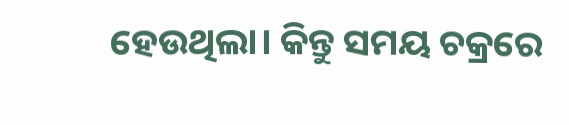ହେଉଥିଲା। କିନ୍ତୁ ସମୟ ଚକ୍ରରେ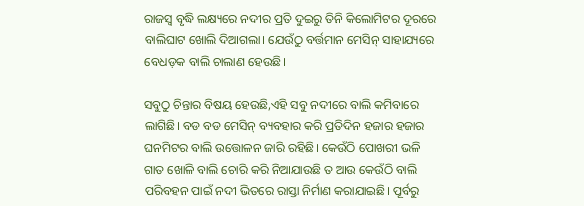ରାଜସ୍ବ ବୃଦ୍ଧି ଲକ୍ଷ୍ୟରେ ନଦୀର ପ୍ରତି ଦୁଇରୁ ତିନି କିଲୋମିଟର ଦୂରରେ ବାଲିଘାଟ ଖୋଲି ଦିଆଗଲା। ଯେଉଁଠୁ ବର୍ତ୍ତମାନ ମେସିନ୍ ସାହାଯ୍ୟରେ ବେଧଡ଼କ ବାଲି ଚାଲାଣ ହେଉଛି।

ସବୁଠୁ ଚିନ୍ତାର ବିଷୟ ହେଉଛି,ଏହି ସବୁ ନଦୀରେ ବାଲି କମିବାରେ ଲାଗିଛି। ବଡ ବଡ ମେସିନ୍ ବ୍ୟବହାର କରି ପ୍ରତିଦିନ ହଜାର ହଜାର ଘନମିଟର ବାଲି ଉତ୍ତୋଳନ ଜାରି ରହିଛି। କେଉଁଠି ପୋଖରୀ ଭଳି ଗାତ ଖୋଳି ବାଲି ଚୋରି କରି ନିଆଯାଉଛି ତ ଆଉ କେଉଁଠି ବାଲି ପରିବହନ ପାଇଁ ନଦୀ ଭିତରେ ରାସ୍ତା ନିର୍ମାଣ କରାଯାଇଛି। ପୂର୍ବରୁ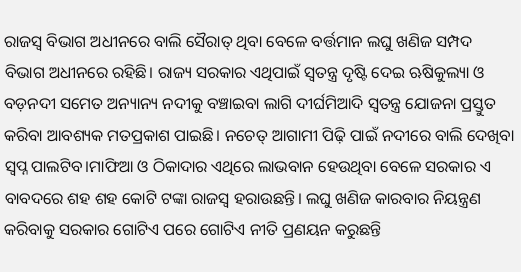ରାଜସ୍ବ ବିଭାଗ ଅଧୀନରେ ବାଲି ସୈରାତ୍ ଥିବା ବେଳେ ବର୍ତ୍ତମାନ ଲଘୁ ଖଣିଜ ସମ୍ପଦ ବିଭାଗ ଅଧୀନରେ ରହିଛି। ରାଜ୍ୟ ସରକାର ଏଥିପାଇଁ ସ୍ବତନ୍ତ୍ର ଦୃଷ୍ଟି ଦେଇ ଋଷିକୁଲ୍ୟା ଓ ବଡ଼ନଦୀ ସମେତ ଅନ୍ୟାନ୍ୟ ନଦୀକୁ ବଞ୍ଚାଇବା ଲାଗି ଦୀର୍ଘମିଆଦି ସ୍ବତନ୍ତ୍ର ଯୋଜନା ପ୍ରସ୍ତୁତ କରିବା ଆବଶ୍ୟକ ମତପ୍ରକାଶ ପାଇଛି। ନଚେତ୍ ଆଗାମୀ ପିଢ଼ି ପାଇଁ ନଦୀରେ ବାଲି ଦେଖିବା ସ୍ବପ୍ନ ପାଲଟିବ।ମାଫିଆ ଓ ଠିକାଦାର ଏଥିରେ ଲାଭବାନ ହେଉଥିବା ବେଳେ ସରକାର ଏ ବାବଦରେ ଶହ ଶହ କୋଟି ଟଙ୍କା ରାଜସ୍ବ ହରାଉଛନ୍ତି। ଲଘୁ ଖଣିଜ କାରବାର ନିୟନ୍ତ୍ରଣ କରିବାକୁ ସରକାର ଗୋଟିଏ ପରେ ଗୋଟିଏ ନୀତି ପ୍ରଣୟନ କରୁଛନ୍ତି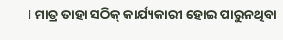। ମାତ୍ର ତାହା ସଠିକ୍ କାର୍ଯ୍ୟକାରୀ ହୋଇ ପାରୁନଥିବା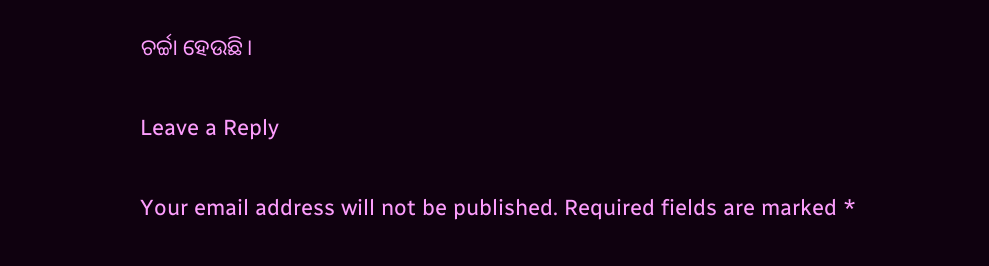ଚର୍ଚ୍ଚା ହେଉଛି।

Leave a Reply

Your email address will not be published. Required fields are marked *